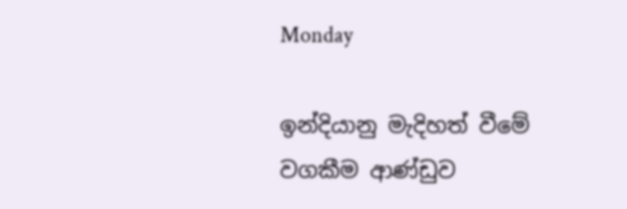Monday

ඉන්දියානු මැදිහත් වීමේ වගකීම ආණ්ඩුව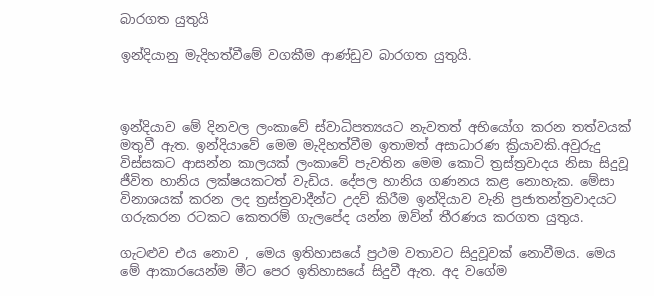බාරගත යුතුයි

ඉන්දියානු මැදිහත්වීමේ වගකීම ආණ්ඩුව බාරගත යුතුයි.



ඉන්දියාව මේ දිනවල ලංකාවේ ස්වාධිපත්‍යයට නැවතත් අභියෝග කරන තත්වයක් මතුවී ඇත. ඉන්දියාවේ මෙම මැදිහත්වීම ඉතාමත් අසාධාරණ ක්‍රියාවකි.අවුරුදු විස්සකට ආසන්න කාලයක් ලංකාවේ පැවතින මෙම කොටි ත්‍රස්ත්‍රවාදය නිසා සිදුවූ ජීවිත හානිය ලක්ෂයකටත් වැඩිය. දේපල හානිය ගණනය කළ නොහැක. මේසා විනාශයක් කරන ලද ත්‍රස්ත්‍රවාදීන්ට උදව් කිරීම ඉන්දියාව වැනි ප්‍රජාතන්ත්‍රවාදයට ගරුකරන රටකට කෙතරම් ගැලපේද යන්න ඔව්න් තීරණය කරගත යුතුය.

ගැටළුව එය නොව , මෙය ඉතිහාසයේ ප්‍රථම වතාවට සිදුවූවක් නොවීමය. මෙය මේ ආකාරයෙන්ම මීට පෙර ඉතිහාසයේ සිදුවී ඇත. අද වගේම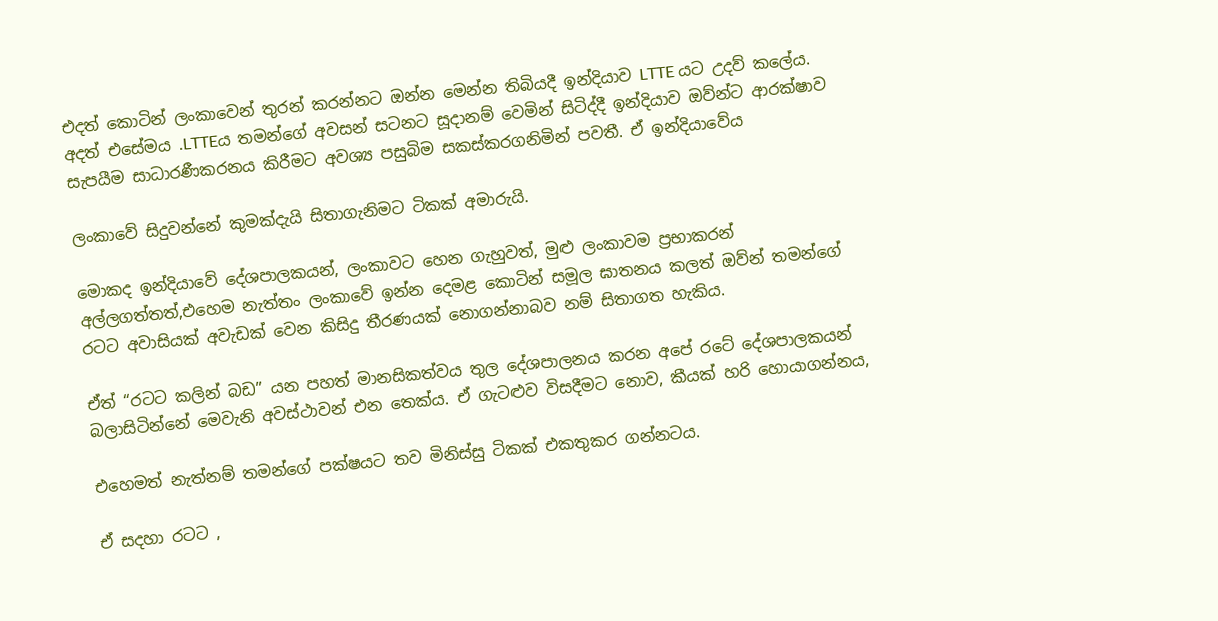එදත් කොටින් ලංකාවෙන් තුරන් කරන්නට ඔන්න මෙන්න තිබියදී ඉන්දියාව LTTE යට උදව් කලේය. අදත් එසේමය .LTTEය තමන්ගේ අවසන් සටනට සූදානම් වෙමින් සිටිද්දී ඉන්දියාව ඔව්න්ට ආරක්ෂාව සැපයීම සාධාරණීකරනය කිරීමට අවශ්‍ය පසුබිම සකස්කරගනිමින් පවතී. ඒ ඉන්දියාවේය

ලංකාවේ සිදුවන්නේ කුමක්දැයි සිතාගැනිමට ටිකක් අමාරුයි.

මොකද ඉන්දියාවේ දේශපාලකයන්, ලංකාවට හෙන ගැහුවත්, මුළු ලංකාවම ප්‍රභාකරන් අල්ලගත්තත්,එහෙම නැත්තං ලංකාවේ ඉන්න දෙමළ කොටින් සමූල ඝාතනය කලත් ඔව්න් තමන්ගේ රටට අවාසියක් අවැඩක් වෙන කිසිදු තීරණයක් නොගන්නාබව නම් සිතාගත හැකිය.

ඒත් “රටට කලින් බඩ” යන පහත් මානසිකත්වය තුල දේශපාලනය කරන අපේ රටේ දේශපාලකයන් බලාසිටින්නේ මෙවැනි අවස්ථාවන් එන තෙක්ය. ඒ ගැටළුව විසදීමට නොව, කීයක් හරි හොයාගන්නය,

එහෙමත් නැත්නම් තමන්ගේ පක්ෂයට තව මිනිස්සු ටිකක් එකතුකර ගන්නටය.

ඒ සදහා රටට ,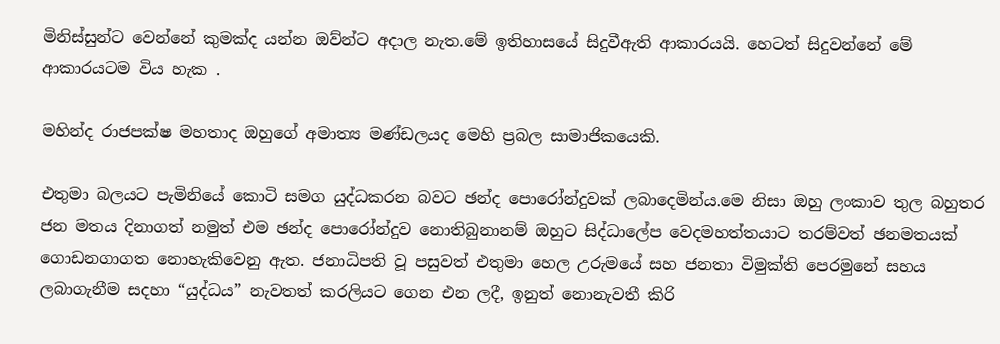මිනිස්සුන්ට වෙන්නේ කුමක්ද යන්න ඔව්න්ට අදාල නැත.මේ ඉතිහාසයේ සිදුවීඇති ආකාරයයි. හෙටත් සිදුවන්නේ මේ ආකාරයටම විය හැක .

මහින්ද රාජපක්ෂ මහතාද ඔහුගේ අමාත්‍ය මණ්ඩලයද මෙහි ප්‍රබල සාමාජිකයෙකි.

එතුමා බලයට පැමිනියේ කොටි සමග යුද්ධකරන බවට ඡන්ද පොරෝන්දුවක් ලබාදෙමින්ය.මෙ නිසා ඔහු ලංකාව තුල බහුතර ජන මතය දිනාගත් නමුත් එම ඡන්ද පොරෝන්දුව නොතිබුනානම් ඔහුට සිද්ධාලේප වෙදමහත්තයාට තරම්වත් ඡනමතයක් ගොඩනගාගත නොහැකිවෙනු ඇත. ජනාධිපති වූ පසුවත් එතුමා හෙල උරුමයේ සහ ජනතා විමුක්ති පෙරමුනේ සහය ලබාගැනීම සදහා “යුද්ධය” නැවතත් කරලියට ගෙන එන ලදී, ඉනුත් නොනැවතී කිරි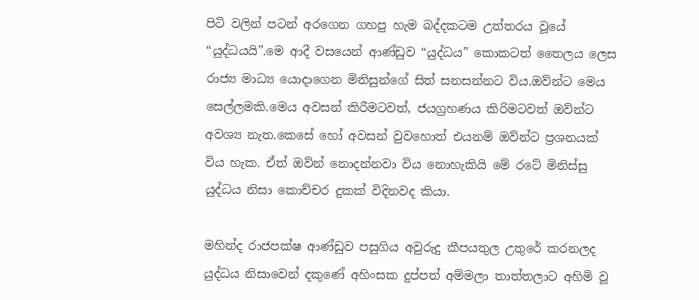පිටි වලින් පටන් අරගෙන ගහපු හැම බද්දකටම උත්තරය වූයේ “යුද්ධයයි”.මෙ ආදී වසයෙන් ආණ්ඩුව “යුද්ධය” කොකටත් තෛලය ලෙස රාජ්‍ය මාධ්‍ය යොදාගෙන මිනිසුන්ගේ සිත් සනසන්නට විය.ඔව්න්ට මෙය සෙල්ලමකි.මෙය අවසන් කිරීමටවත්, ජයග්‍රහණය කිරිමටවත් ඔව්න්ට අවශ්‍ය නැත.කෙසේ හෝ අවසන් වුවහොත් එයනම් ඔව්න්ට ප්‍රශනයක් විය හැක. ඒත් ඔව්න් නොදන්නවා විය නොහැකියි මේ රටේ මිනිස්සු යුද්ධය නිසා කොච්චර දුකක් විදිනවද කියා.

මහින්ද රාජපක්ෂ ආණ්ඩුව පසුගිය අවුරුදු කීපයතුල උතුරේ කරනලද යුද්ධය නිසාවෙන් දකුණේ අහිංසක දුප්පත් අම්මලා තාත්තලාට අහිමි වූ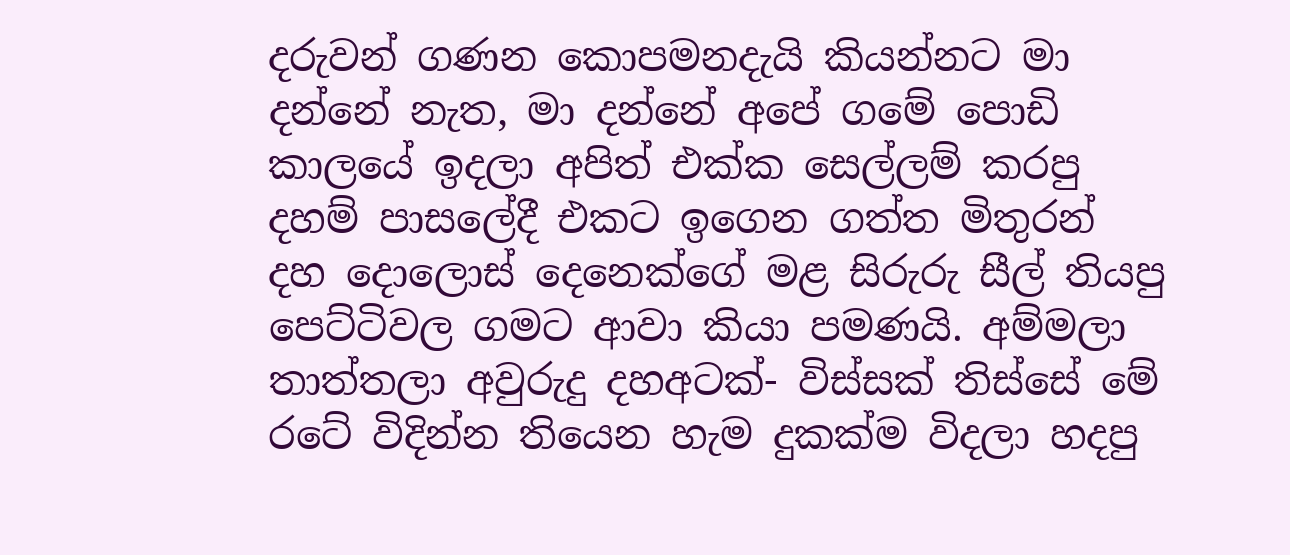දරුවන් ගණන කොපමනදැයි කියන්නට මා දන්නේ නැත, මා දන්නේ අපේ ගමේ පොඩි කාලයේ ඉදලා අපිත් එක්ක සෙල්ලම් කරපු දහම් පාසලේදී එකට ඉගෙන ගත්ත මිතුරන් දහ දොලොස් දෙනෙක්ගේ මළ සිරුරු සීල් තියපු පෙට්ටිවල ගමට ආවා කියා පමණයි. අම්මලා තාත්තලා අවුරුදු දහඅටක්- විස්සක් තිස්සේ මේ රටේ විදින්න තියෙන හැම දුකක්ම විදලා හදපු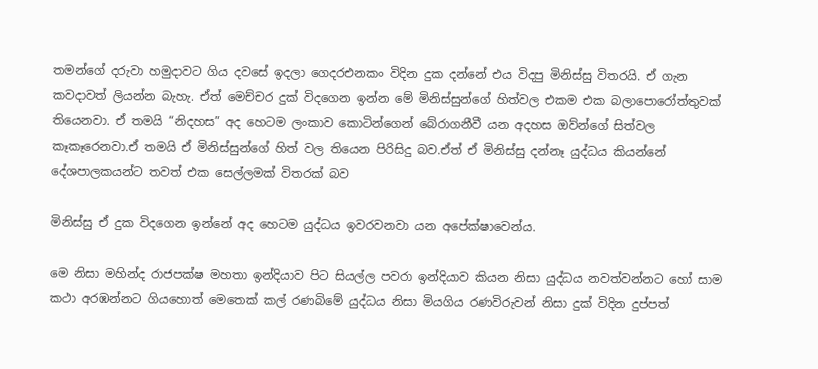තමන්ගේ දරුවා හමුදාවට ගිය දවසේ ඉදලා ගෙදරඑනකං විදින දුක දන්නේ එය විදපු මිනිස්සු විතරයි. ඒ ගැන කවදාවත් ලියන්න බැහැ. ඒත් මෙච්චර දුක් විදගෙන ‍ඉන්න මේ මිනිස්සුන්ගේ හිත්වල එකම එක බලාපොරෝත්තුවක් තියෙනවා. ඒ තමයි “නිදහස” අද හෙටම ලංකාව කොටින්ගෙන් බේරාගනීවී යන අදහස ඔව්න්ගේ සිත්වල කෑකෑරෙනවා.ඒ තමයි ඒ මිනිස්සුන්ගේ හිත් වල තියෙන පිරිසිදු බව.ඒත් ඒ මිනිස්සු දන්නෑ යුද්ධය කියන්නේ දේශපාලකයන්ට තවත් එක සෙල්ලමක් විතරක් බව

මිනිස්සු ඒ දුක විදගෙන ඉන්නේ අද හෙටම යුද්ධය ඉවරවනවා යන අපේක්ෂාවෙන්ය.

මෙ නිසා මහින්ද රාජපක්ෂ මහතා ඉන්දියාව පිට සියල්ල පවරා ඉන්දියා‍ව කියන නිසා යුද්ධය නවත්වන්නට හෝ සාම කථා අරඹන්නට ගියහොත් මෙතෙක් කල් රණබිමේ යුද්ධය නිසා මියගිය රණවිරුවන් නිසා දුක් විදින දුප්පත්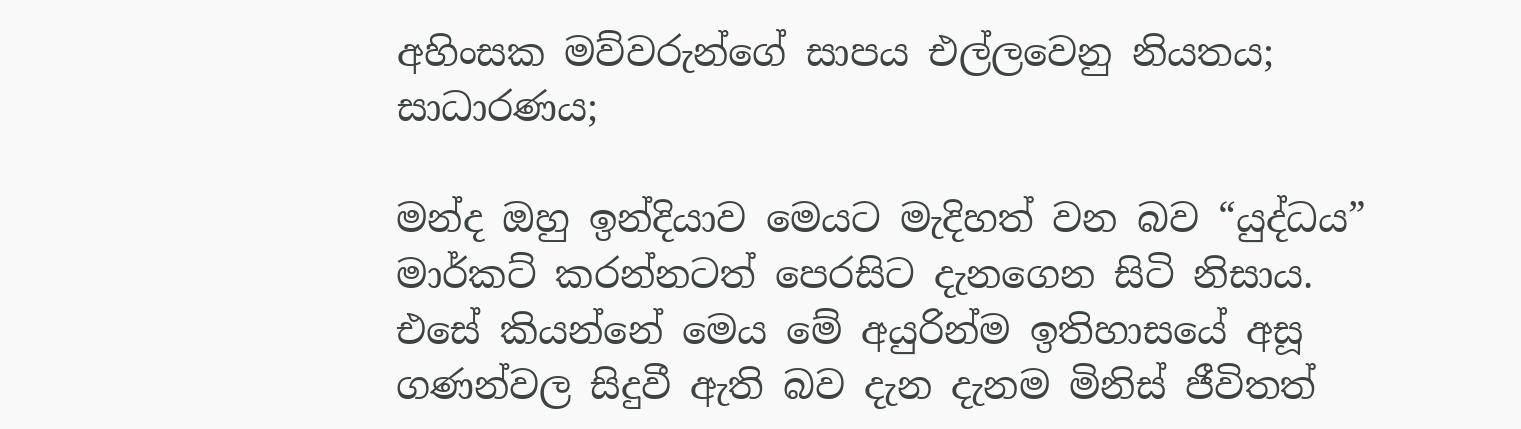අහිංසක මව්වරුන්ගේ සාපය එල්ලවෙනු නියතය; සාධාරණය;

මන්ද ඔහු ඉන්දියාව මෙයට මැදිහත් වන බව “යුද්ධය” මාර්කට් කරන්නටත් පෙරසිට දැනගෙන සිටි නිසාය. එසේ කියන්නේ මෙය මේ අයුරින්ම ඉතිහාසයේ අසූ ගණන්වල සිදුවී ඇති බව දැන දැනම මිනිස් ජීවිතත්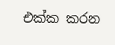එක්ක කරන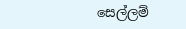සෙල්ලම්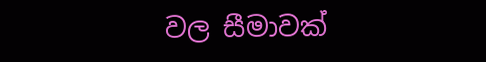වල සීමාවක්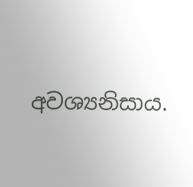අවශ්‍යනිසාය.